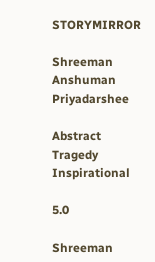STORYMIRROR

Shreeman Anshuman Priyadarshee

Abstract Tragedy Inspirational

5.0

Shreeman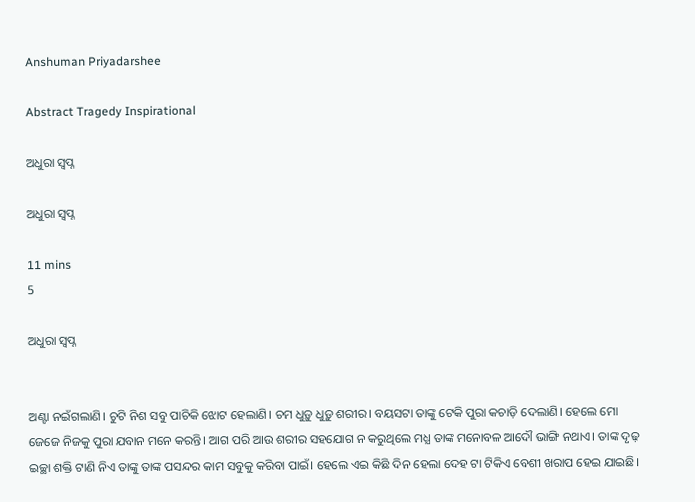Anshuman Priyadarshee

Abstract Tragedy Inspirational

ଅଧୁରା ସ୍ୱପ୍ନ

ଅଧୁରା ସ୍ୱପ୍ନ

11 mins
5

ଅଧୁରା ସ୍ୱପ୍ନ


ଅଣ୍ଟା ନଇଁଗଲାଣି। ଚୁଟି ନିଶ ସବୁ ପାଚିକି ଝୋଟ ହେଲାଣି। ଚମ ଧୁଡ଼ୁ ଧୁଡ଼ୁ ଶରୀର। ବୟସଟା ତାଙ୍କୁ ଟେକି ପୁରା କଚାଡ଼ି ଦେଲାଣି। ହେଲେ ମୋ ଜେଜେ ନିଜକୁ ପୁରା ଯବାନ ମନେ କରନ୍ତି। ଆଗ ପରି ଆଉ ଶରୀର ସହଯୋଗ ନ କରୁଥିଲେ ମଧ୍ଯ ତାଙ୍କ ମନୋବଳ ଆଦୌ ଭାଙ୍ଗି ନଥାଏ। ତାଙ୍କ ଦୃଢ଼ ଇଚ୍ଛା ଶକ୍ତି ଟାଣି ନିଏ ତାଙ୍କୁ ତାଙ୍କ ପସନ୍ଦର କାମ ସବୁକୁ କରିବା ପାଇଁ। ହେଲେ ଏଇ କିଛି ଦିନ ହେଲା ଦେହ ଟା ଟିକିଏ ବେଶୀ ଖରାପ ହେଇ ଯାଇଛି।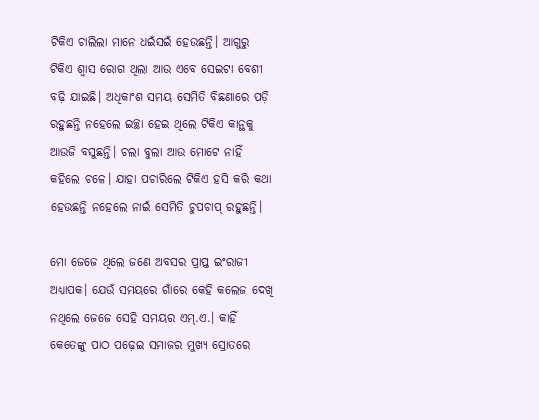ଟିକିଏ ଚାଲିଲା ମାନେ ଧଇଁସଇଁ ହେଉଛନ୍ତି। ଆଗୁରୁ ଟିକିଏ ଶ୍ୱାସ ରୋଗ ଥିଲା ଆଉ ଏବେ ସେଇଟା ବେଶୀ ବଢ଼ି ଯାଇଛି। ଅଧିକାଂଶ ସମୟ ସେମିତି ବିଛଣାରେ ପଡ଼ି ରହୁଛନ୍ତି ନହେଲେ ଇଚ୍ଛା ହେଇ ଥିଲେ ଟିକିଏ କାନ୍ଥକୁ ଆଉଜି ବସୁଛନ୍ତି। ଚଲା ବୁଲା ଆଉ ମୋଟେ ନାହିଁ କହିଲେ ଚଳେ। ଯାହା ପଚାରିଲେ ଟିକିଏ ହସି କରି କଥା ହେଉଛନ୍ତି ନହେଲେ ନାଇଁ ସେମିତି ଚୁପଚାପ୍ ରହୁଛନ୍ତି।

ମୋ ଜେଜେ ଥିଲେ ଜଣେ ଅବସର ପ୍ରାପ୍ତ ଇଂରାଜୀ ଅଧ୍ୟାପକ। ଯେଉଁ ସମୟରେ ଗାଁରେ କେହି କଲେଜ ଦେଖି ନଥିଲେ ଜେଜେ ସେହି ସମୟର ଏମ୍.ଏ.। କାହିଁ କେତେଙ୍କୁ ପାଠ ପଢ଼େଇ ସମାଜର ମୁଖ୍ୟ ସ୍ରୋତରେ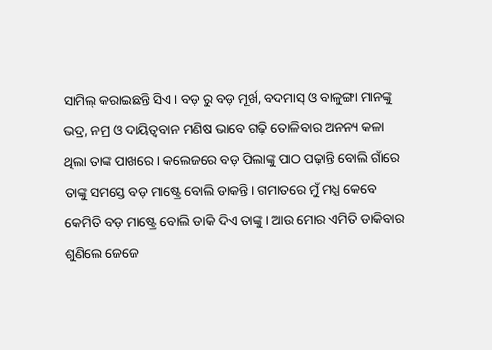ସାମିଲ୍ କରାଇଛନ୍ତି ସିଏ। ବଡ଼ ରୁ ବଡ଼ ମୂର୍ଖ, ବଦମାସ୍ ଓ ବାଳୁଙ୍ଗା ମାନଙ୍କୁ ଭଦ୍ର, ନମ୍ର ଓ ଦାୟିତ୍ୱବାନ ମଣିଷ ଭାବେ ଗଢ଼ି ତୋଳିବାର ଅନନ୍ୟ କଳା ଥିଲା ତାଙ୍କ ପାଖରେ। କଲେଜରେ ବଡ଼ ପିଲାଙ୍କୁ ପାଠ ପଢ଼ାନ୍ତି ବୋଲି ଗାଁରେ ତାଙ୍କୁ ସମସ୍ତେ ବଡ଼ ମାଷ୍ଟ୍ରେ ବୋଲି ଡାକନ୍ତି। ଗମାତରେ ମୁଁ ମଧ୍ଯ କେବେ କେମିତି ବଡ଼ ମାଷ୍ଟ୍ରେ ବୋଲି ଡାକି ଦିଏ ତାଙ୍କୁ। ଆଉ ମୋର ଏମିତି ଡାକିବାର ଶୁଣିଲେ ଜେଜେ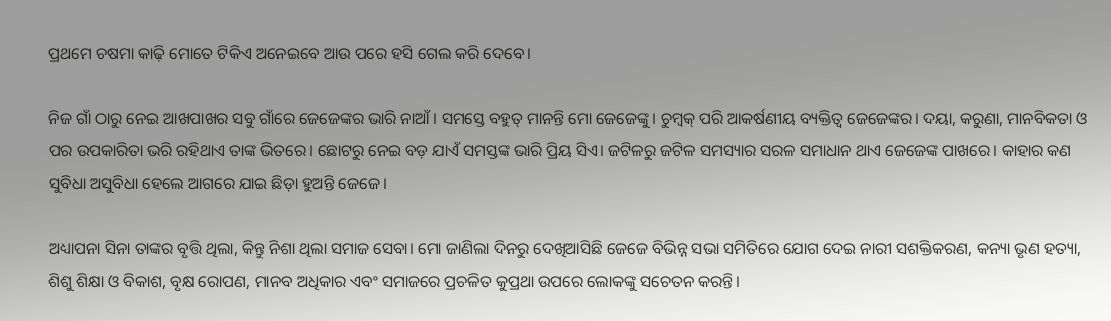ପ୍ରଥମେ ଚଷମା କାଢ଼ି ମୋତେ ଟିକିଏ ଅନେଇବେ ଆଉ ପରେ ହସି ଗେଲ କରି ଦେବେ।

ନିଜ ଗାଁ ଠାରୁ ନେଇ ଆଖପାଖର ସବୁ ଗାଁରେ ଜେଜେଙ୍କର ଭାରି ନାଆଁ। ସମସ୍ତେ ବହୁତ୍ ମାନନ୍ତି ମୋ ଜେଜେଙ୍କୁ। ଚୁମ୍ବକ୍ ପରି ଆକର୍ଷଣୀୟ ବ୍ୟକ୍ତିତ୍ୱ ଜେଜେଙ୍କର। ଦୟା, କରୁଣା, ମାନବିକତା ଓ ପର ଉପକାରିତା ଭରି ରହିଥାଏ ତାଙ୍କ ଭିତରେ। ଛୋଟରୁ ନେଇ ବଡ଼ ଯାଏଁ ସମସ୍ତଙ୍କ ଭାରି ପ୍ରିୟ ସିଏ। ଜଟିଳରୁ ଜଟିଳ ସମସ୍ୟାର ସରଳ ସମାଧାନ ଥାଏ ଜେଜେଙ୍କ ପାଖରେ। କାହାର କଣ ସୁବିଧା ଅସୁବିଧା ହେଲେ ଆଗରେ ଯାଇ ଛିଡ଼ା ହୁଅନ୍ତି ଜେଜେ।

ଅଧ୍ୟାପନା ସିନା ତାଙ୍କର ବୃତ୍ତି ଥିଲା, କିନ୍ତୁ ନିଶା ଥିଲା ସମାଜ ସେବା। ମୋ ଜାଣିଲା ଦିନରୁ ଦେଖିଆସିଛି ଜେଜେ ବିଭିନ୍ନ ସଭା ସମିତିରେ ଯୋଗ ଦେଇ ନାରୀ ସଶକ୍ତିକରଣ, କନ୍ୟା ଭୃଣ ହତ୍ୟା, ଶିଶୁ ଶିକ୍ଷା ଓ ବିକାଶ, ବୃକ୍ଷ ରୋପଣ, ମାନବ ଅଧିକାର ଏବଂ ସମାଜରେ ପ୍ରଚଳିତ କୁପ୍ରଥା ଉପରେ ଲୋକଙ୍କୁ ସଚେତନ କରନ୍ତି।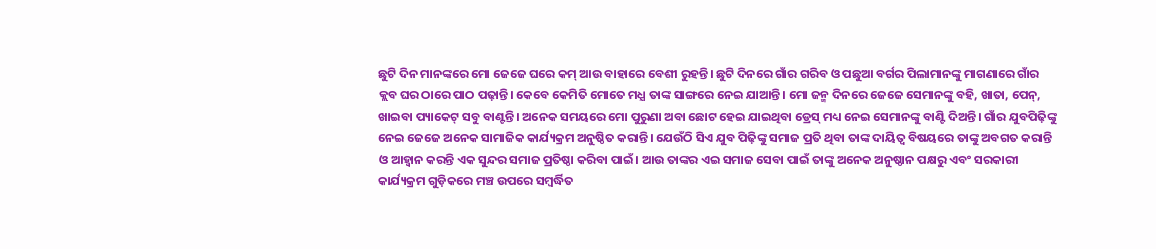ଛୁଟି ଦିନ ମାନଙ୍କରେ ମୋ ଜେଜେ ଘରେ କମ୍ ଆଉ ବାହାରେ ବେଶୀ ରୁହନ୍ତି। ଛୁଟି ଦିନରେ ଗାଁର ଗରିବ ଓ ପଛୁଆ ବର୍ଗର ପିଲାମାନଙ୍କୁ ମାଗଣାରେ ଗାଁର କ୍ଲବ ଘର ଠାରେ ପାଠ ପଢ଼ାନ୍ତି। କେବେ କେମିତି ମୋତେ ମଧ୍ଯ ତାଙ୍କ ସାଙ୍ଗରେ ନେଇ ଯାଆନ୍ତି। ମୋ ଜନ୍ମ ଦିନରେ ଜେଜେ ସେମାନଙ୍କୁ ବହି, ଖାତା, ପେନ୍, ଖାଇବା ପ୍ୟାକେଟ୍ ସବୁ ବାଣ୍ଟନ୍ତି। ଅନେକ ସମୟରେ ମୋ ପୁରୁଣା ଅବା ଛୋଟ ହେଇ ଯାଇଥିବା ଡ୍ରେସ୍ ମଧ୍ୟ ନେଇ ସେମାନଙ୍କୁ ବାଣ୍ଟି ଦିଅନ୍ତି। ଗାଁର ଯୁବପିଢ଼ିଙ୍କୁ ନେଇ ଜେଜେ ଅନେକ ସାମାଜିକ କାର୍ଯ୍ୟକ୍ରମ ଅନୁଷ୍ଠିତ କରାନ୍ତି। ଯେଉଁଠି ସିଏ ଯୁବ ପିଢ଼ିଙ୍କୁ ସମାଜ ପ୍ରତି ଥିବା ତାଙ୍କ ଦାୟିତ୍ୱ ବିଷୟରେ ତାଙ୍କୁ ଅବଗତ କରାନ୍ତି ଓ ଆହ୍ୱାନ କରନ୍ତି ଏକ ସୁନ୍ଦର ସମାଜ ପ୍ରତିଷ୍ଠା କରିବା ପାଇଁ। ଆଉ ତାଙ୍କର ଏଇ ସମାଜ ସେବା ପାଇଁ ତାଙ୍କୁ ଅନେକ ଅନୁଷ୍ଠାନ ପକ୍ଷରୁ ଏବଂ ସରକାରୀ କାର୍ଯ୍ୟକ୍ରମ ଗୁଡ଼ିକରେ ମଞ୍ଚ ଉପରେ ସମ୍ବର୍ଦ୍ଧିତ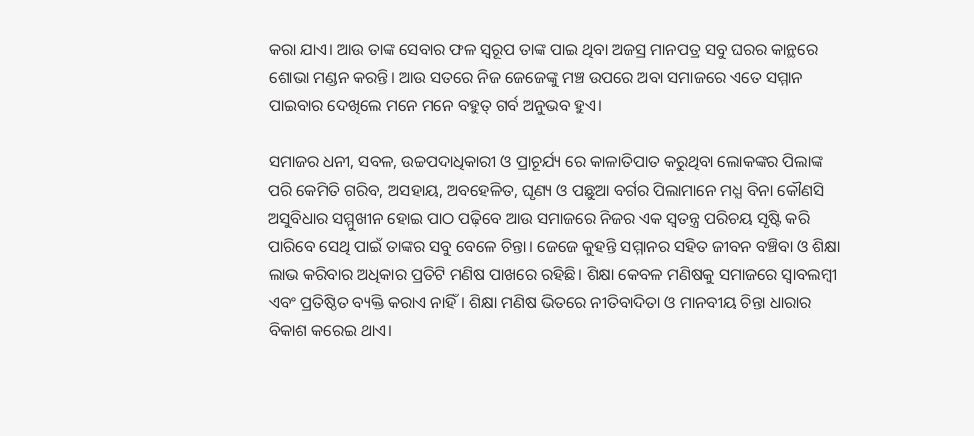କରା ଯାଏ। ଆଉ ତାଙ୍କ ସେବାର ଫଳ ସ୍ୱରୂପ ତାଙ୍କ ପାଇ ଥିବା ଅଜସ୍ର ମାନପତ୍ର ସବୁ ଘରର କାନ୍ଥରେ ଶୋଭା ମଣ୍ଡନ କରନ୍ତି। ଆଉ ସତରେ ନିଜ ଜେଜେଙ୍କୁ ମଞ୍ଚ ଉପରେ ଅବା ସମାଜରେ ଏତେ ସମ୍ମାନ ପାଇବାର ଦେଖିଲେ ମନେ ମନେ ବହୁତ୍ ଗର୍ବ ଅନୁଭବ ହୁଏ।

ସମାଜର ଧନୀ, ସବଳ, ଉଚ୍ଚପଦାଧିକାରୀ ଓ ପ୍ରାଚୂର୍ଯ୍ୟ ରେ କାଳାତିପାତ କରୁଥିବା ଲୋକଙ୍କର ପିଲାଙ୍କ ପରି କେମିତି ଗରିବ, ଅସହାୟ, ଅବହେଳିତ, ଘୃଣ୍ୟ ଓ ପଛୁଆ ବର୍ଗର ପିଲାମାନେ ମଧ୍ଯ ବିନା କୌଣସି ଅସୁବିଧାର ସମ୍ମୁଖୀନ ହୋଇ ପାଠ ପଢ଼ିବେ ଆଉ ସମାଜରେ ନିଜର ଏକ ସ୍ଵତନ୍ତ୍ର ପରିଚୟ ସୃଷ୍ଟି କରି ପାରିବେ ସେଥି ପାଇଁ ତାଙ୍କର ସବୁ ବେଳେ ଚିନ୍ତା। ଜେଜେ କୁହନ୍ତି ସମ୍ମାନର ସହିତ ଜୀବନ ବଞ୍ଚିବା ଓ ଶିକ୍ଷା ଲାଭ କରିବାର ଅଧିକାର ପ୍ରତିଟି ମଣିଷ ପାଖରେ ରହିଛି। ଶିକ୍ଷା କେବଳ ମଣିଷକୁ ସମାଜରେ ସ୍ୱାବଲମ୍ବୀ ଏବଂ ପ୍ରତିଷ୍ଠିତ ବ୍ୟକ୍ତି କରାଏ ନାହିଁ। ଶିକ୍ଷା ମଣିଷ ଭିତରେ ନୀତିବାଦିତା ଓ ମାନବୀୟ ଚିନ୍ତା ଧାରାର ବିକାଶ କରେଇ ଥାଏ।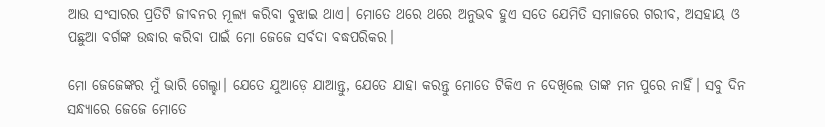ଆଉ ସଂସାରର ପ୍ରତିଟି ଜୀବନର ମୂଲ୍ୟ କରିବା ବୁଝାଇ ଥାଏ। ମୋତେ ଥରେ ଥରେ ଅନୁଭବ ହୁଏ ସତେ ଯେମିତି ସମାଜରେ ଗରୀବ, ଅସହାୟ ଓ ପଛୁଆ ବର୍ଗଙ୍କ ଉଦ୍ଧାର କରିବା ପାଇଁ ମୋ ଜେଜେ ସର୍ବଦା ବଦ୍ଧପରିକର।

ମୋ ଜେଜେଙ୍କର ମୁଁ ଭାରି ଗେଲ୍ହା। ଯେତେ ଯୁଆଡ଼େ ଯାଆନ୍ତୁ, ଯେତେ ଯାହା କରନ୍ତୁ ମୋତେ ଟିକିଏ ନ ଦେଖିଲେ ତାଙ୍କ ମନ ପୁରେ ନାହିଁ। ସବୁ ଦିନ ସନ୍ଧ୍ୟାରେ ଜେଜେ ମୋତେ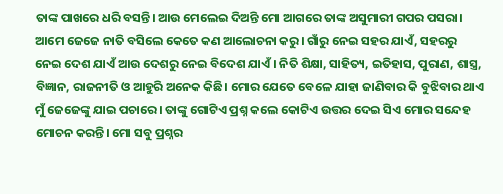ତାଙ୍କ ପାଖରେ ଧରି ବସନ୍ତି। ଆଉ ମେଲେଇ ଦିଅନ୍ତି ମୋ ଆଗରେ ତାଙ୍କ ଅସୁମାରୀ ଗପର ପସରା। ଆମେ ଜେଜେ ନାତି ବସିଲେ କେତେ କଣ ଆଲୋଚନା କରୁ। ଗାଁରୁ ନେଇ ସହର ଯାଏଁ, ସହରରୁ ନେଇ ଦେଶ ଯାଏଁ ଆଉ ଦେଶରୁ ନେଇ ବିଦେଶ ଯାଏଁ। ନିତି ଶିକ୍ଷା, ସାହିତ୍ୟ, ଇତିହାସ, ପୁରାଣ, ଶାସ୍ତ୍ର, ବିଜ୍ଞାନ, ରାଜନୀତି ଓ ଆହୁରି ଅନେକ କିଛି। ମୋର ଯେତେ ବେଳେ ଯାହା ଜାଣିବାର କି ବୁଝିବାର ଥାଏ ମୁଁ ଜେଜେଙ୍କୁ ଯାଇ ପଚାରେ। ତାଙ୍କୁ ଗୋଟିଏ ପ୍ରଶ୍ନ କଲେ କୋଟିଏ ଉତ୍ତର ଦେଇ ସିଏ ମୋର ସନ୍ଦେହ ମୋଚନ କରନ୍ତି। ମୋ ସବୁ ପ୍ରଶ୍ନର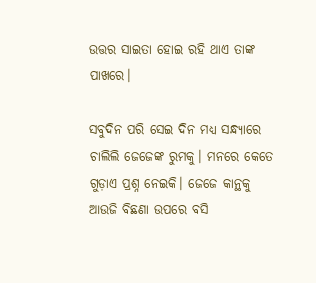ଉତ୍ତର ସାଇତା ହୋଇ ରହି ଥାଏ ତାଙ୍କ ପାଖରେ।

ସବୁଦିନ ପରି ସେଇ ଦିନ ମଧ୍ୟ ସନ୍ଧ୍ୟାରେ ଚାଲିଲି ଜେଜେଙ୍କ ରୁମକୁ। ମନରେ କେତେ ଗୁଡ଼ାଏ ପ୍ରଶ୍ନ ନେଇକି। ଜେଜେ କାନ୍ଥକୁ ଆଉଜି ବିଛଣା ଉପରେ ବସି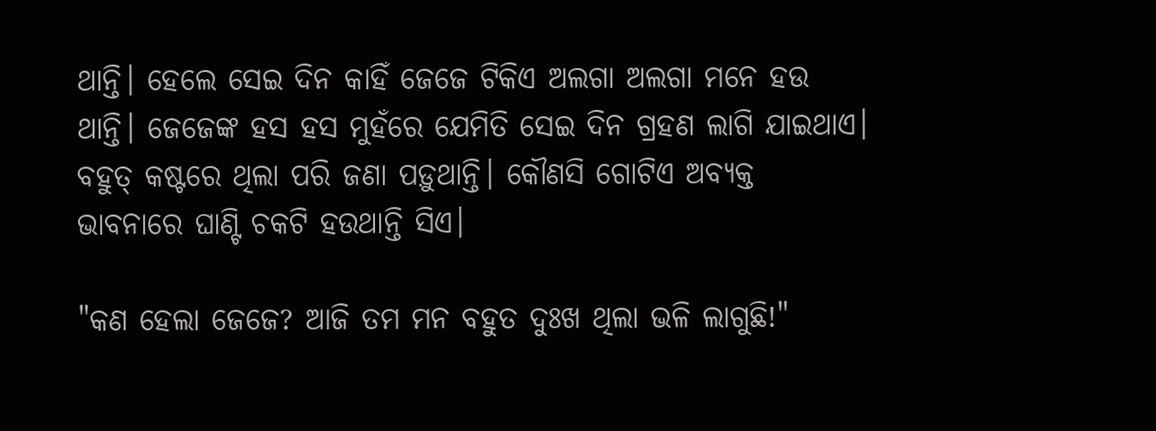ଥାନ୍ତି। ହେଲେ ସେଇ ଦିନ କାହିଁ ଜେଜେ ଟିକିଏ ଅଲଗା ଅଲଗା ମନେ ହଉ ଥାନ୍ତି। ଜେଜେଙ୍କ ହସ ହସ ମୁହଁରେ ଯେମିତି ସେଇ ଦିନ ଗ୍ରହଣ ଲାଗି ଯାଇଥାଏ। ବହୁତ୍ କଷ୍ଟରେ ଥିଲା ପରି ଜଣା ପଡ଼ୁଥାନ୍ତି। କୌଣସି ଗୋଟିଏ ଅବ୍ୟକ୍ତ ଭାବନାରେ ଘାଣ୍ଟି ଚକଟି ହଉଥାନ୍ତି ସିଏ।

"କଣ ହେଲା ଜେଜେ? ଆଜି ତମ ମନ ବହୁତ ଦୁଃଖ ଥିଲା ଭଳି ଲାଗୁଛି!"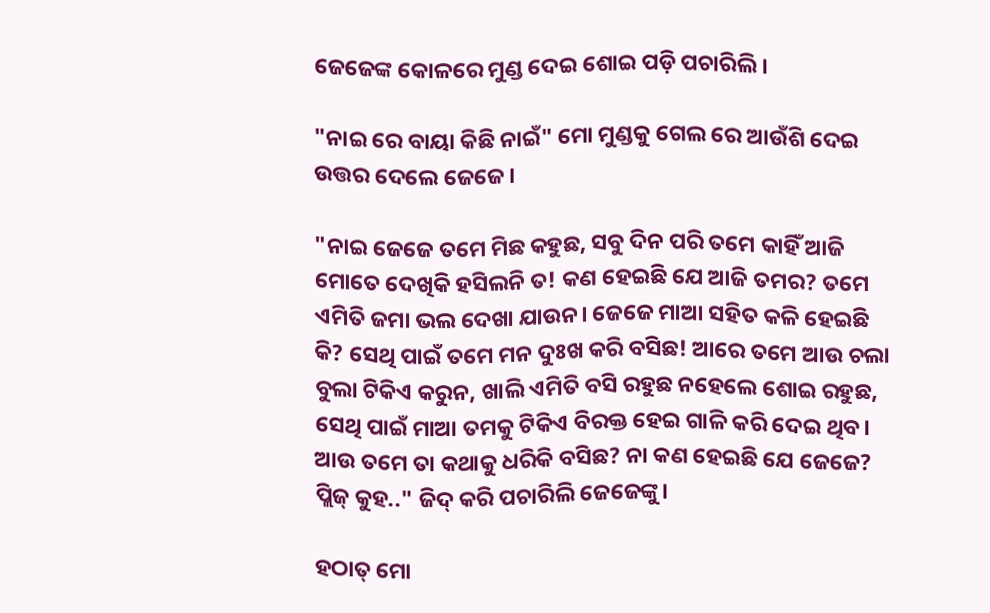ଜେଜେଙ୍କ କୋଳରେ ମୁଣ୍ଡ ଦେଇ ଶୋଇ ପଡ଼ି ପଚାରିଲି।

"ନାଇ ରେ ବାୟା କିଛି ନାଇଁ" ମୋ ମୁଣ୍ଡକୁ ଗେଲ ରେ ଆଉଁଶି ଦେଇ ଉତ୍ତର ଦେଲେ ଜେଜେ।

"ନାଇ ଜେଜେ ତମେ ମିଛ କହୁଛ, ସବୁ ଦିନ ପରି ତମେ କାହିଁ ଆଜି ମୋତେ ଦେଖିକି ହସିଲନି ତ! କଣ ହେଇଛି ଯେ ଆଜି ତମର? ତମେ ଏମିତି ଜମା ଭଲ ଦେଖା ଯାଉନ। ଜେଜେ ମାଆ ସହିତ କଳି ହେଇଛି କି? ସେଥି ପାଇଁ ତମେ ମନ ଦୁଃଖ କରି ବସିଛ! ଆରେ ତମେ ଆଉ ଚଲା ବୁଲା ଟିକିଏ କରୁନ, ଖାଲି ଏମିତି ବସି ରହୁଛ ନହେଲେ ଶୋଇ ରହୁଛ, ସେଥି ପାଇଁ ମାଆ ତମକୁ ଟିକିଏ ବିରକ୍ତ ହେଇ ଗାଳି କରି ଦେଇ ଥିବ। ଆଉ ତମେ ତା କଥାକୁ ଧରିକି ବସିଛ? ନା କଣ ହେଇଛି ଯେ ଜେଜେ? ପ୍ଲିଜ୍ କୁହ.." ଜିଦ୍ କରି ପଚାରିଲି ଜେଜେଙ୍କୁ।

ହଠାତ୍ ମୋ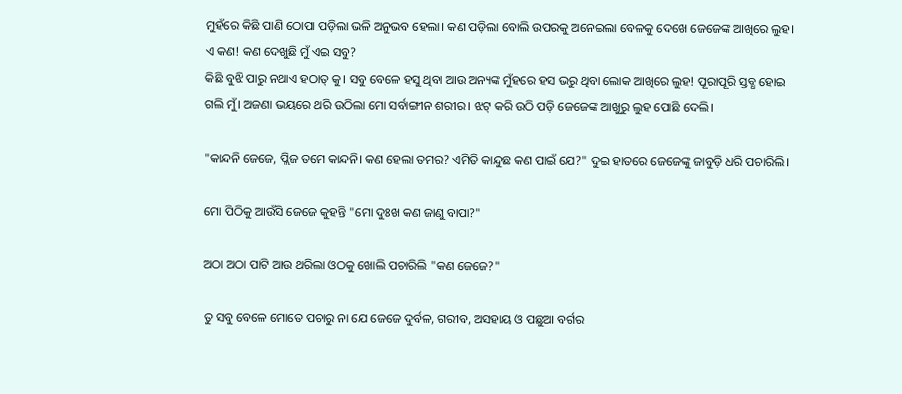ମୁହଁରେ କିଛି ପାଣି ଠୋପା ପଡ଼ିଲା ଭଳି ଅନୁଭବ ହେଲା। କଣ ପଡ଼ିଲା ବୋଲି ଉପରକୁ ଅନେଇଲା ବେଳକୁ ଦେଖେ ଜେଜେଙ୍କ ଆଖିରେ ଲୁହ। ଏ କଣ! କଣ ଦେଖୁଛି ମୁଁ ଏଇ ସବୁ?
କିଛି ବୁଝି ପାରୁ ନଥାଏ ହଠାତ୍ କୁ। ସବୁ ବେଳେ ହସୁ ଥିବା ଆଉ ଅନ୍ୟଙ୍କ ମୁଁହରେ ହସ ଭରୁ ଥିବା ଲୋକ ଆଖିରେ ଲୁହ! ପୂରାପୂରି ସ୍ତବ୍ଧ ହୋଇ ଗଲି ମୁଁ। ଅଜଣା ଭୟରେ ଥରି ଉଠିଲା ମୋ ସର୍ବାଙ୍ଗୀନ ଶରୀର। ଝଟ୍ କରି ଉଠି ପଡ଼ି ଜେଜେଙ୍କ ଆଖୁରୁ ଲୁହ ପୋଛି ଦେଲି।

"କାନ୍ଦନି ଜେଜେ, ପ୍ଲିଜ ତମେ କାନ୍ଦନି। କଣ ହେଲା ତମର? ଏମିତି କାନ୍ଦୁଛ କଣ ପାଇଁ ଯେ?" ଦୁଇ ହାତରେ ଜେଜେଙ୍କୁ ଜାବୁଡ଼ି ଧରି ପଚାରିଲି।

ମୋ ପିଠିକୁ ଆଉଁସି ଜେଜେ କୁହନ୍ତି "ମୋ ଦୁଃଖ କଣ ଜାଣୁ ବାପା?"

ଅଠା ଅଠା ପାଟି ଆଉ ଥରିଲା ଓଠକୁ ଖୋଲି ପଚାରିଲି "କଣ ଜେଜେ?"

ତୁ ସବୁ ବେଳେ ମୋତେ ପଚାରୁ ନା ଯେ ଜେଜେ ଦୁର୍ବଳ, ଗରୀବ, ଅସହାୟ ଓ ପଛୁଆ ବର୍ଗର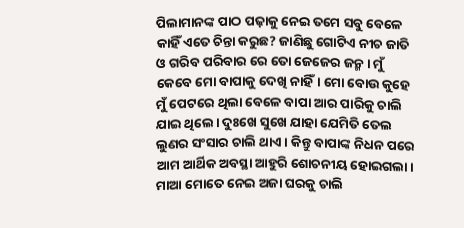ପିଲାମାନଙ୍କ ପାଠ ପଢ଼ାକୁ ନେଇ ତମେ ସବୁ ବେଳେ କାହିଁ ଏତେ ଚିନ୍ତା କରୁଛ? ଜାଣିଛୁ ଗୋଟିଏ ନୀଚ ଜାତି ଓ ଗରିବ ପରିବାର ରେ ତୋ ଜେଜେର ଜନ୍ମ। ମୁଁ କେବେ ମୋ ବାପାକୁ ଦେଖି ନାହିଁ। ମୋ ବୋଉ କୁହେ ମୁଁ ପେଟରେ ଥିଲା ବେଳେ ବାପା ଆର ପାରିକୁ ଚାଲି ଯାଇ ଥିଲେ। ଦୁଃଖେ ସୁଖେ ଯାହା ଯେମିତି ତେଲ ଲୁଣର ସଂସାର ଚାଲି ଥାଏ। କିନ୍ତୁ ବାପାଙ୍କ ନିଧନ ପରେ ଆମ ଆର୍ଥିକ ଅବସ୍ଥା ଆହୁରି ଶୋଚନୀୟ ହୋଇଗଲା। ମାଆ ମୋତେ ନେଇ ଅଜା ଘରକୁ ଚାଲି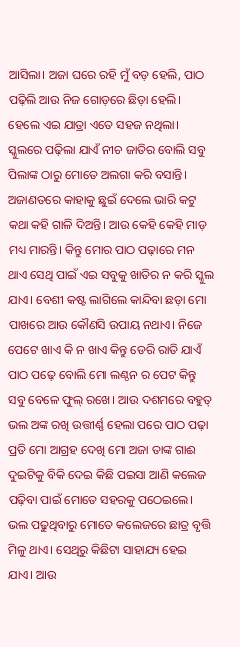ଆସିଲା। ଅଜା ଘରେ ରହି ମୁଁ ବଡ଼ ହେଲି, ପାଠ ପଢ଼ିଲି ଆଉ ନିଜ ଗୋଡ଼ରେ ଛିଡ଼ା ହେଲି। ହେଲେ ଏଇ ଯାତ୍ରା ଏତେ ସହଜ ନଥିଲା। ସ୍କୁଲରେ ପଢ଼ିଲା ଯାଏଁ ନୀଚ ଜାତିର ବୋଲି ସବୁ ପିଲାଙ୍କ ଠାରୁ ମୋତେ ଅଲଗା କରି ବସାନ୍ତି। ଅଜାଣତରେ କାହାକୁ ଛୁଇଁ ଦେଲେ ଭାରି କଟୁ କଥା କହି ଗାଳି ଦିଅନ୍ତି। ଆଉ କେହି କେହି ମାଡ଼ ମଧ୍ୟ ମାରନ୍ତି। କିନ୍ତୁ ମୋର ପାଠ ପଢ଼ାରେ ମନ ଥାଏ ସେଥି ପାଇଁ ଏଇ ସବୁକୁ ଖାତିର ନ କରି ସ୍କୁଲ ଯାଏ। ବେଶୀ କଷ୍ଟ ଲାଗିଲେ କାନ୍ଦିବା ଛଡ଼ା ମୋ ପାଖରେ ଆଉ କୌଣସି ଉପାୟ ନଥାଏ। ନିଜେ ପେଟେ ଖାଏ କି ନ ଖାଏ କିନ୍ତୁ ଡେରି ରାତି ଯାଏଁ ପାଠ ପଢ଼େ ବୋଲି ମୋ ଲଣ୍ଠନ ର ପେଟ କିନ୍ତୁ ସବୁ ବେଳେ ଫୁଲ୍ ରଖେ। ଆଉ ଦଶମରେ ବହୁତ୍ ଭଲ ଅଙ୍କ ରଖି ଉତ୍ତୀର୍ଣ୍ଣ ହେଲା ପରେ ପାଠ ପଢ଼ା ପ୍ରତି ମୋ ଆଗ୍ରହ ଦେଖି ମୋ ଅଜା ତାଙ୍କ ଗାଈ ଦୁଇଟିକୁ ବିକି ଦେଇ କିଛି ପଇସା ଆଣି କଲେଜ ପଢ଼ିବା ପାଇଁ ମୋତେ ସହରକୁ ପଠେଇଲେ। ଭଲ ପଢୁଥିବାରୁ ମୋତେ କଲେଜରେ ଛାତ୍ର ବୃତ୍ତି ମିଳୁ ଥାଏ। ସେଥିରୁ କିଛିଟା ସାହାଯ୍ୟ ହେଇ ଯାଏ। ଆଉ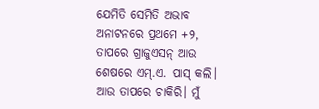ଯେମିତି ସେମିତି ଅଭାବ ଅନାଟନରେ ପ୍ରଥମେ +୨, ତାପରେ ଗ୍ରାଜୁଏସନ୍ ଆଉ ଶେଷରେ ଏମ୍.ଏ. ପାସ୍ କଲି। ଆଉ ତାପରେ ଚାକିରି। ମୁଁ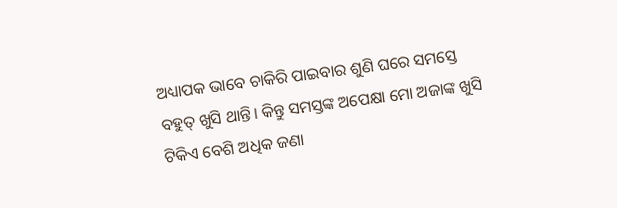ଅଧ୍ୟାପକ ଭାବେ ଚାକିରି ପାଇବାର ଶୁଣି ଘରେ ସମସ୍ତେ ବହୁତ୍ ଖୁସି ଥାନ୍ତି। କିନ୍ତୁ ସମସ୍ତଙ୍କ ଅପେକ୍ଷା ମୋ ଅଜାଙ୍କ ଖୁସି ଟିକିଏ ବେଶି ଅଧିକ ଜଣା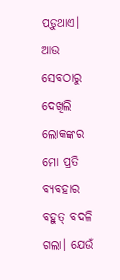ପଡ଼ୁଥାଏ। ଆଉ ସେବଠାରୁ ଦେଖିଲି ଲୋକଙ୍କର ମୋ ପ୍ରତି ବ୍ୟବହାର ବହୁତ୍ ବଦଳି ଗଲା। ଯେଉଁ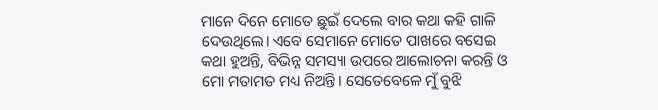ମାନେ ଦିନେ ମୋତେ ଛୁଇଁ ଦେଲେ ବାର କଥା କହି ଗାଳି ଦେଉଥିଲେ। ଏବେ ସେମାନେ ମୋତେ ପାଖରେ ବସେଇ କଥା ହୁଅନ୍ତି, ବିଭିନ୍ନ ସମସ୍ୟା ଉପରେ ଆଲୋଚନା କରନ୍ତି ଓ ମୋ ମତାମତ ମଧ୍ୟ ନିଅନ୍ତି। ସେତେବେଳେ ମୁଁ ବୁଝି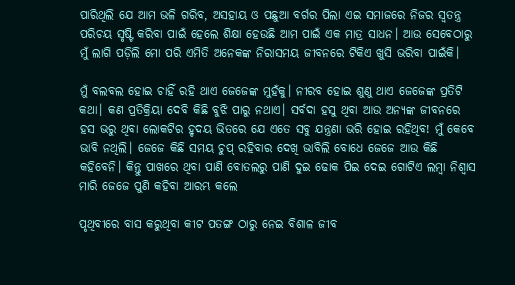ପାରିଥିଲି ଯେ ଆମ ଭଳି ଗରିବ, ଅସହାୟ ଓ ପଛୁଆ ବର୍ଗର ପିଲା ଏଇ ସମାଜରେ ନିଜର ସ୍ୱତନ୍ତ୍ର ପରିଚୟ ସୃଷ୍ଟି କରିବା ପାଇଁ ହେଲେ ଶିକ୍ଷା ହେଉଛି ଆମ ପାଇଁ ଏକ ମାତ୍ର ସାଧନ। ଆଉ ସେବେଠାରୁ ମୁଁ ଲାଗି ପଡ଼ିଲି ମୋ ପରି ଏମିତି ଅନେକଙ୍କ ନିରାସମୟ ଜୀବନରେ ଟିକିଏ ଖୁସି ଭରିବା ପାଇଁକି।

ମୁଁ ବଲବଲ ହୋଇ ଚାହିଁ ରହି ଥାଏ ଜେଜେଙ୍କ ମୁହଁକୁ। ନୀରବ ହୋଇ ଶୁଣୁ ଥାଏ ଜେଜେଙ୍କ ପ୍ରତିଟି କଥା। କଣ ପ୍ରତିକ୍ରିୟା ଦେବି କିଛି ବୁଝି ପାରୁ ନଥାଏ। ସର୍ବଦା ହସୁ ଥିବା ଆଉ ଅନ୍ୟଙ୍କ ଜୀବନରେ ହସ ଭରୁ ଥିବା ଲୋକଟିର ହୃଦୟ ଭିତରେ ଯେ ଏତେ ସବୁ ଯନ୍ତ୍ରଣା ଭରି ହୋଇ ରହିଥିବ! ମୁଁ କେବେ ଭାବି ନଥିଲି। ଜେଜେ କିଛି ସମୟ ଚୁପ୍ ରହିବାର ଦେଖି ଭାବିଲି ବୋଧେ ଜେଜେ ଆଉ କିଛି କହିବେନି। କିନ୍ତୁ ପାଖରେ ଥିବା ପାଣି ବୋତଲରୁ ପାଣି ଦୁଇ ଢୋକ ପିଇ ଦେଇ ଗୋଟିଏ ଲମ୍ବା ନିଶ୍ୱାସ ମାରି ଜେଜେ ପୁଣି କହିବା ଆରମ୍ଭ କଲେ

ପୃଥିବୀରେ ବାସ କରୁଥିବା କୀଟ ପତଙ୍ଗ ଠାରୁ ନେଇ ବିଶାଳ ଜୀବ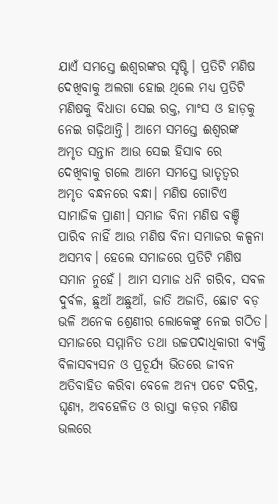ଯାଏଁ ସମସ୍ତେ ଈଶ୍ୱରଙ୍କର ସୃଷ୍ଟି। ପ୍ରତିଟି ମଣିଷ ଦେଖିବାକୁ ଅଲଗା ହୋଇ ଥିଲେ ମଧ୍ଯ ପ୍ରତିଟି ମଣିଷକୁ ବିଧାତା ସେଇ ରକ୍ତ, ମାଂସ ଓ ହାଡ଼କୁ ନେଇ ଗଢ଼ିଥାନ୍ତି। ଆମେ ସମସ୍ତେ ଈଶ୍ୱରଙ୍କ ଅମୃତ ସନ୍ତାନ ଆଉ ସେଇ ହିସାବ ରେ ଦେଖିବାକୁ ଗଲେ ଆମେ ସମସ୍ତେ ଭାତୃତ୍ୱର ଅମୃତ ବନ୍ଧନରେ ବନ୍ଧା। ମଣିଷ ଗୋଟିଏ ସାମାଜିକ ପ୍ରାଣୀ। ସମାଜ ବିନା ମଣିଷ ବଞ୍ଚି ପାରିବ ନାହିଁ ଆଉ ମଣିଷ ବିନା ସମାଜର କଳ୍ପନା ଅସମ୍ଭବ। ହେଲେ ସମାଜରେ ପ୍ରତିଟି ମଣିଷ ସମାନ ନୁହେଁ। ଆମ ସମାଜ ଧନି ଗରିବ, ସବଳ ଦୁର୍ବଳ, ଛୁଆଁ ଅଛୁଆଁ, ଜାତି ଅଜାତି, ଛୋଟ ବଡ଼ ଭଳି ଅନେକ ଶ୍ରେଣୀର ଲୋକେଙ୍କୁ ନେଇ ଗଠିତ। ସମାଜରେ ସମ୍ମାନିତ ତଥା ଉଚ୍ଚପଦାଧିକାରୀ ବ୍ୟକ୍ତି ବିଳାସବ୍ୟସନ ଓ ପ୍ରଚୂର୍ଯ୍ୟ ଭିତରେ ଜୀବନ ଅତିବାହିତ କରିବା ବେଳେ ଅନ୍ୟ ପଟେ ଦରିଦ୍ର, ଘୃଣ୍ୟ, ଅବହେଳିତ ଓ ରାସ୍ତା କଡ଼ର ମଣିଷ ଭଲରେ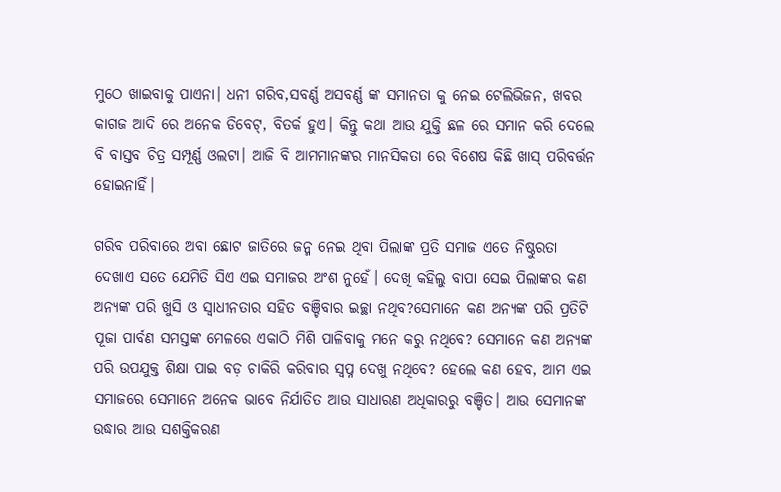ମୁଠେ ଖାଇବାକୁ ପାଏନା। ଧନୀ ଗରିବ,ସବର୍ଣ୍ଣ ଅସବର୍ଣ୍ଣ ଙ୍କ ସମାନତା କୁ ନେଇ ଟେଲିଭିଜନ, ଖବର କାଗଜ ଆଦି ରେ ଅନେକ ଡିବେଟ୍, ବିତର୍କ ହୁଏ। କିନ୍ତୁ କଥା ଆଉ ଯୁକ୍ତି ଛଳ ରେ ସମାନ କରି ଦେଲେ ବି ବାସ୍ତବ ଚିତ୍ର ସମ୍ପୂର୍ଣ୍ଣ ଓଲଟା। ଆଜି ବି ଆମମାନଙ୍କର ମାନସିକତା ରେ ବିଶେଷ କିଛି ଖାସ୍ ପରିବର୍ତ୍ତନ ହୋଇନାହିଁ।

ଗରିବ ପରିବାରେ ଅବା ଛୋଟ ଜାତିରେ ଜନ୍ମ ନେଇ ଥିବା ପିଲାଙ୍କ ପ୍ରତି ସମାଜ ଏତେ ନିଷ୍ଠୁରତା ଦେଖାଏ ସତେ ଯେମିତି ସିଏ ଏଇ ସମାଜର ଅଂଶ ନୁହେଁ। ଦେଖି କହିଲୁ ବାପା ସେଇ ପିଲାଙ୍କର କଣ ଅନ୍ୟଙ୍କ ପରି ଖୁସି ଓ ସ୍ୱାଧୀନତାର ସହିତ ବଞ୍ଚିବାର ଇଚ୍ଛା ନଥିବ?ସେମାନେ କଣ ଅନ୍ୟଙ୍କ ପରି ପ୍ରତିଟି ପୂଜା ପାର୍ବଣ ସମସ୍ତଙ୍କ ମେଳରେ ଏକାଠି ମିଶି ପାଳିବାକୁ ମନେ କରୁ ନଥିବେ? ସେମାନେ କଣ ଅନ୍ୟଙ୍କ ପରି ଉପଯୁକ୍ତ ଶିକ୍ଷା ପାଇ ବଡ଼ ଚାକିରି କରିବାର ସ୍ୱପ୍ନ ଦେଖୁ ନଥିବେ? ହେଲେ କଣ ହେବ, ଆମ ଏଇ ସମାଜରେ ସେମାନେ ଅନେକ ଭାବେ ନିର୍ଯାତିତ ଆଉ ସାଧାରଣ ଅଧିକାରରୁ ବଞ୍ଚିତ। ଆଉ ସେମାନଙ୍କ ଉଦ୍ଧାର ଆଉ ସଶକ୍ତିକରଣ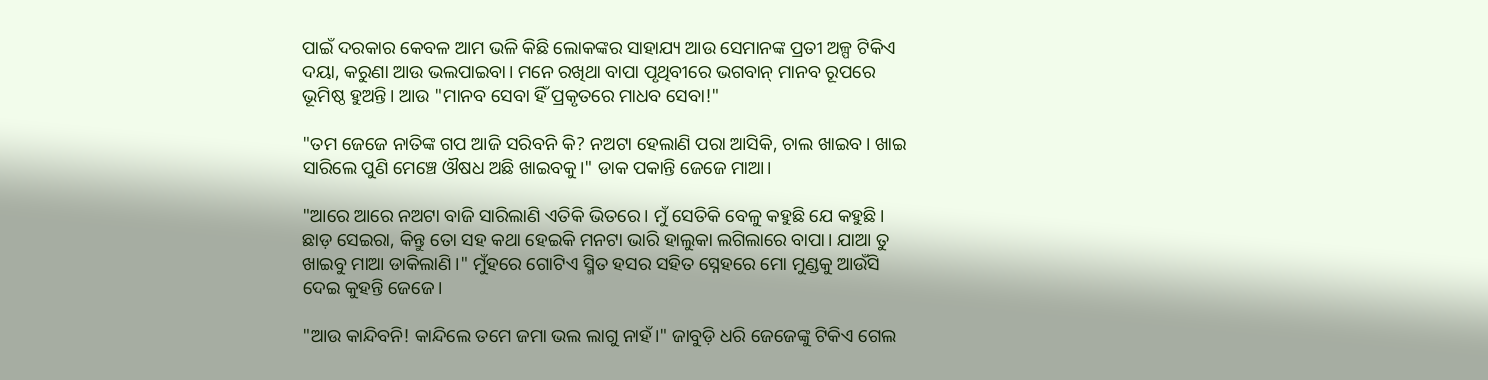ପାଇଁ ଦରକାର କେବଳ ଆମ ଭଳି କିଛି ଲୋକଙ୍କର ସାହାଯ୍ୟ ଆଉ ସେମାନଙ୍କ ପ୍ରତୀ ଅଳ୍ପ ଟିକିଏ ଦୟା, କରୁଣା ଆଉ ଭଲପାଇବା। ମନେ ରଖିଥା ବାପା ପୃଥିବୀରେ ଭଗବାନ୍ ମାନବ ରୂପରେ ଭୂମିଷ୍ଠ ହୁଅନ୍ତି। ଆଉ "ମାନବ ସେବା ହିଁ ପ୍ରକୃତରେ ମାଧବ ସେବା!"

"ତମ ଜେଜେ ନାତିଙ୍କ ଗପ ଆଜି ସରିବନି କି? ନଅଟା ହେଲାଣି ପରା ଆସିକି, ଚାଲ ଖାଇବ। ଖାଇ ସାରିଲେ ପୁଣି ମେଞ୍ଚେ ଔଷଧ ଅଛି ଖାଇବକୁ।" ଡାକ ପକାନ୍ତି ଜେଜେ ମାଆ।

"ଆରେ ଆରେ ନଅଟା ବାଜି ସାରିଲାଣି ଏତିକି ଭିତରେ। ମୁଁ ସେତିକି ବେଳୁ କହୁଛି ଯେ କହୁଛି। ଛାଡ଼ ସେଇରା, କିନ୍ତୁ ତୋ ସହ କଥା ହେଇକି ମନଟା ଭାରି ହାଲୁକା ଲଗିଲାରେ ବାପା। ଯାଆ ତୁ ଖାଇବୁ ମାଆ ଡାକିଲାଣି।" ମୁଁହରେ ଗୋଟିଏ ସ୍ମିତ ହସର ସହିତ ସ୍ନେହରେ ମୋ ମୁଣ୍ଡକୁ ଆଉଁସି ଦେଇ କୁହନ୍ତି ଜେଜେ।

"ଆଉ କାନ୍ଦିବନି! କାନ୍ଦିଲେ ତମେ ଜମା ଭଲ ଲାଗୁ ନାହଁ।" ଜାବୁଡ଼ି ଧରି ଜେଜେଙ୍କୁ ଟିକିଏ ଗେଲ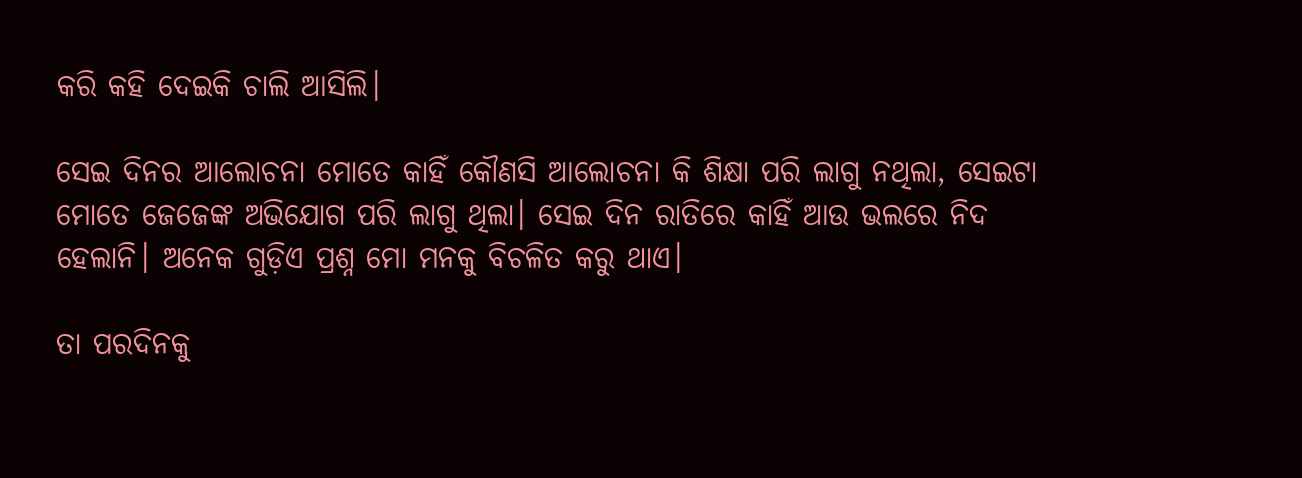କରି କହି ଦେଇକି ଚାଲି ଆସିଲି।

ସେଇ ଦିନର ଆଲୋଚନା ମୋତେ କାହିଁ କୌଣସି ଆଲୋଚନା କି ଶିକ୍ଷା ପରି ଲାଗୁ ନଥିଲା, ସେଇଟା ମୋତେ ଜେଜେଙ୍କ ଅଭିଯୋଗ ପରି ଲାଗୁ ଥିଲା। ସେଇ ଦିନ ରାତିରେ କାହିଁ ଆଉ ଭଲରେ ନିଦ ହେଲାନି। ଅନେକ ଗୁଡ଼ିଏ ପ୍ରଶ୍ନ ମୋ ମନକୁ ବିଚଳିତ କରୁ ଥାଏ।

ତା ପରଦିନକୁ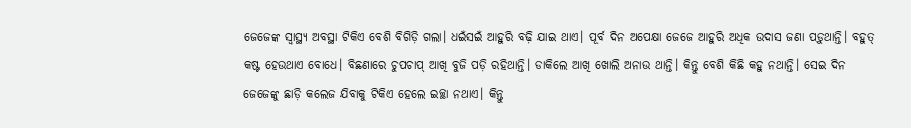ଜେଜେଙ୍କ ସ୍ୱାସ୍ଥ୍ୟ ଅବସ୍ଥା ଟିକିଏ ବେଶି ବିଗିଡ଼ି ଗଲା। ଧଇଁସଇଁ ଆହୁରି ବଢ଼ି ଯାଇ ଥାଏ। ପୂର୍ବ ଦିନ ଅପେକ୍ଷା ଜେଜେ ଆହୁରି ଅଧିକ ଉଦାସ ଜଣା ପଡ଼ୁଥାନ୍ତି। ବହୁତ୍ କଷ୍ଟ ହେଉଥାଏ ବୋଧେ। ବିଛଣାରେ ଚୁପଚାପ୍ ଆଖି ବୁଜି ପଡ଼ି ରହିଥାନ୍ତି। ଡାକିଲେ ଆଖି ଖୋଲି ଅନାଉ ଥାନ୍ତି। କିନ୍ତୁ ବେଶି କିଛି କହୁ ନଥାନ୍ତି। ସେଇ ଦିନ ଜେଜେଙ୍କୁ ଛାଡ଼ି କଲେଜ ଯିବାକୁ ଟିକିଏ ହେଲେ ଇଚ୍ଛା ନଥାଏ। କିନ୍ତୁ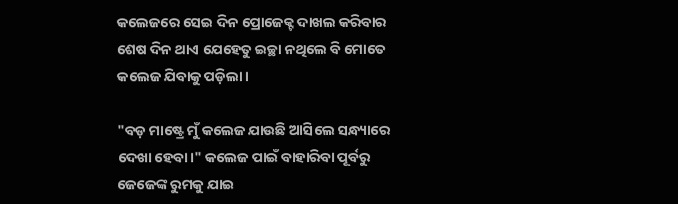କଲେଜରେ ସେଇ ଦିନ ପ୍ରୋଜେକ୍ଟ ଦାଖଲ କରିବାର ଶେଷ ଦିନ ଥାଏ ଯେହେତୁ ଇଚ୍ଛା ନଥିଲେ ବି ମୋତେ କଲେଜ ଯିବାକୁ ପଡ଼ିଲା।

"ବଡ଼ ମାଷ୍ଟ୍ରେ ମୁଁ କଲେଜ ଯାଉଛି ଆସିଲେ ସନ୍ଧ୍ୟାରେ ଦେଖା ହେବା।" କଲେଜ ପାଇଁ ବାହାରିବା ପୂର୍ବରୁ ଜେଜେଙ୍କ ରୁମକୁ ଯାଇ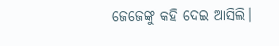ଜେଜେଙ୍କୁ କହି ଦେଇ ଆସିଲି।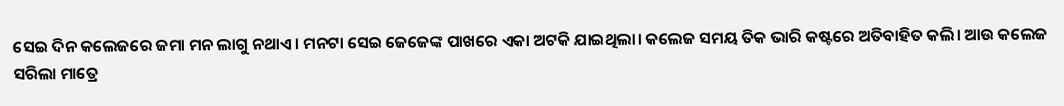ସେଇ ଦିନ କଲେଜରେ ଜମା ମନ ଲାଗୁ ନଥାଏ। ମନଟା ସେଇ ଜେଜେଙ୍କ ପାଖରେ ଏକା ଅଟକି ଯାଇଥିଲା। କଲେଜ ସମୟ ତିକ ଭାରି କଷ୍ଟରେ ଅତିବାହିତ କଲି। ଆଉ କଲେଜ ସରିଲା ମାତ୍ରେ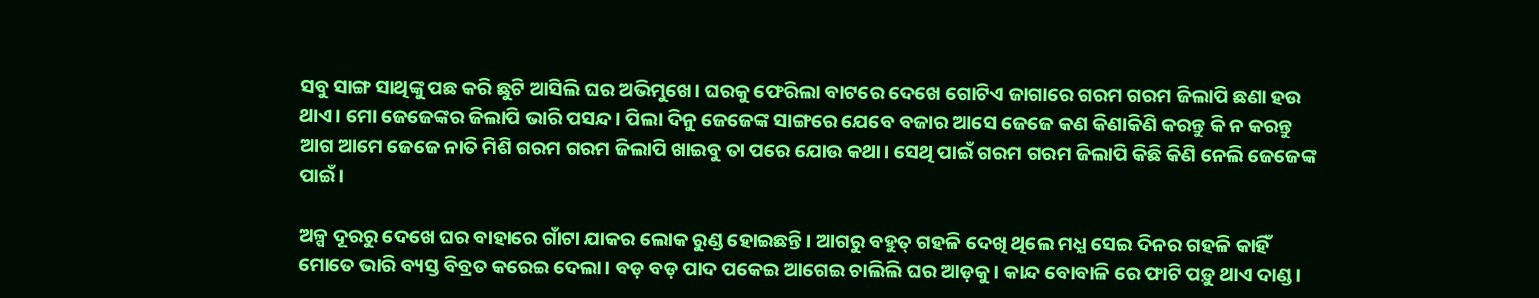ସବୁ ସାଙ୍ଗ ସାଥିଙ୍କୁ ପଛ କରି ଛୁଟି ଆସିଲି ଘର ଅଭିମୁଖେ। ଘରକୁ ଫେରିଲା ବାଟରେ ଦେଖେ ଗୋଟିଏ ଜାଗାରେ ଗରମ ଗରମ ଜିଲାପି ଛଣା ହଉ ଥାଏ। ମୋ ଜେଜେଙ୍କର ଜିଲାପି ଭାରି ପସନ୍ଦ। ପିଲା ଦିନୁ ଜେଜେଙ୍କ ସାଙ୍ଗରେ ଯେବେ ବଜାର ଆସେ ଜେଜେ କଣ କିଣାକିଣି କରନ୍ତୁ କି ନ କରନ୍ତୁ ଆଗ ଆମେ ଜେଜେ ନାତି ମିଶି ଗରମ ଗରମ ଜିଲାପି ଖାଇବୁ ତା ପରେ ଯୋଉ କଥା। ସେଥି ପାଇଁ ଗରମ ଗରମ ଜିଲାପି କିଛି କିଣି ନେଲି ଜେଜେଙ୍କ ପାଇଁ।

ଅଳ୍ପ ଦୂରରୁ ଦେଖେ ଘର ବାହାରେ ଗାଁଟା ଯାକର ଲୋକ ରୁଣ୍ଡ ହୋଇଛନ୍ତି। ଆଗରୁ ବହୁତ୍ ଗହଳି ଦେଖି ଥିଲେ ମଧ୍ଯ ସେଇ ଦିନର ଗହଳି କାହିଁ ମୋତେ ଭାରି ବ୍ୟସ୍ତ ବିବ୍ରତ କରେଇ ଦେଲା। ବଡ଼ ବଡ଼ ପାଦ ପକେଇ ଆଗେଇ ଚାଲିଲି ଘର ଆଡ଼କୁ। କାନ୍ଦ ବୋବାଳି ରେ ଫାଟି ପଡ଼ୁ ଥାଏ ଦାଣ୍ଡ।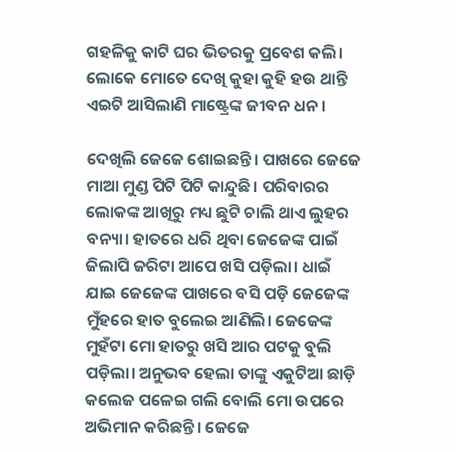ଗହଳିକୁ କାଟି ଘର ଭିତରକୁ ପ୍ରବେଶ କଲି। ଲୋକେ ମୋତେ ଦେଖି କୁହା କୁହି ହଉ ଥାନ୍ତି ଏଇଟି ଆସିଲାଣି ମାଷ୍ଟ୍ରେଙ୍କ ଜୀବନ ଧନ।

ଦେଖିଲି ଜେଜେ ଶୋଇଛନ୍ତି। ପାଖରେ ଜେଜେ ମାଆ ମୁଣ୍ଡ ପିଟି ପିଟି କାନ୍ଦୁଛି। ପରିବାରର ଲୋକଙ୍କ ଆଖିରୁ ମଧ୍ୟ ଛୁଟି ଚାଲି ଥାଏ ଲୁହର ବନ୍ୟା। ହାତରେ ଧରି ଥିବା ଜେଜେଙ୍କ ପାଇଁ ଜିଲାପି ଜରିଟା ଆପେ ଖସି ପଡ଼ିଲା। ଧାଇଁ ଯାଇ ଜେଜେଙ୍କ ପାଖରେ ବସି ପଡ଼ି ଜେଜେଙ୍କ ମୁଁହରେ ହାତ ବୁଲେଇ ଆଣିଲି। ଜେଜେଙ୍କ ମୁହଁଟା ମୋ ହାତରୁ ଖସି ଆର ପଟକୁ ବୁଲି ପଡ଼ିଲା। ଅନୁଭବ ହେଲା ତାଙ୍କୁ ଏକୁଟିଆ ଛାଡ଼ି କଲେଜ ପଳେଇ ଗଲି ବୋଲି ମୋ ଉପରେ ଅଭିମାନ କରିଛନ୍ତି। ଜେଜେ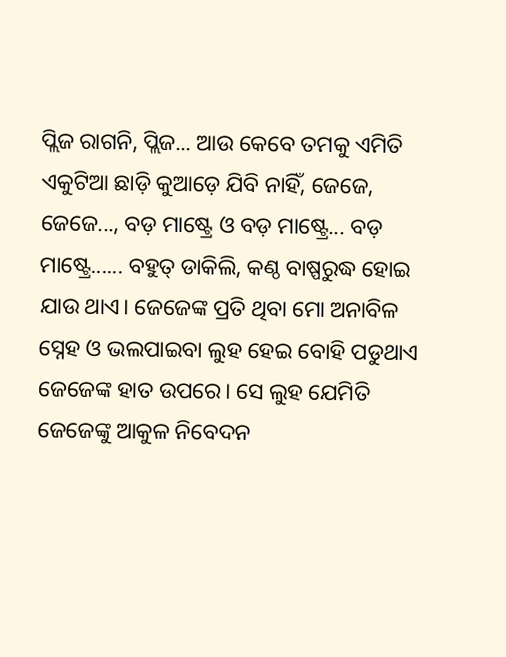ପ୍ଲିଜ ରାଗନି, ପ୍ଲିଜ... ଆଉ କେବେ ତମକୁ ଏମିତି ଏକୁଟିଆ ଛାଡ଼ି କୁଆଡ଼େ ଯିବି ନାହିଁ, ଜେଜେ, ଜେଜେ..., ବଡ଼ ମାଷ୍ଟ୍ରେ ଓ ବଡ଼ ମାଷ୍ଟ୍ରେ... ବଡ଼ ମାଷ୍ଟ୍ରେ...... ବହୁତ୍ ଡାକିଲି, କଣ୍ଠ ବାଷ୍ପରୁଦ୍ଧ ହୋଇ ଯାଉ ଥାଏ। ଜେଜେଙ୍କ ପ୍ରତି ଥିବା ମୋ ଅନାବିଳ ସ୍ନେହ ଓ ଭଲପାଇବା ଲୁହ ହେଇ ବୋହି ପଡୁଥାଏ ଜେଜେଙ୍କ ହାତ ଉପରେ। ସେ ଲୁହ ଯେମିତି ଜେଜେଙ୍କୁ ଆକୁଳ ନିବେଦନ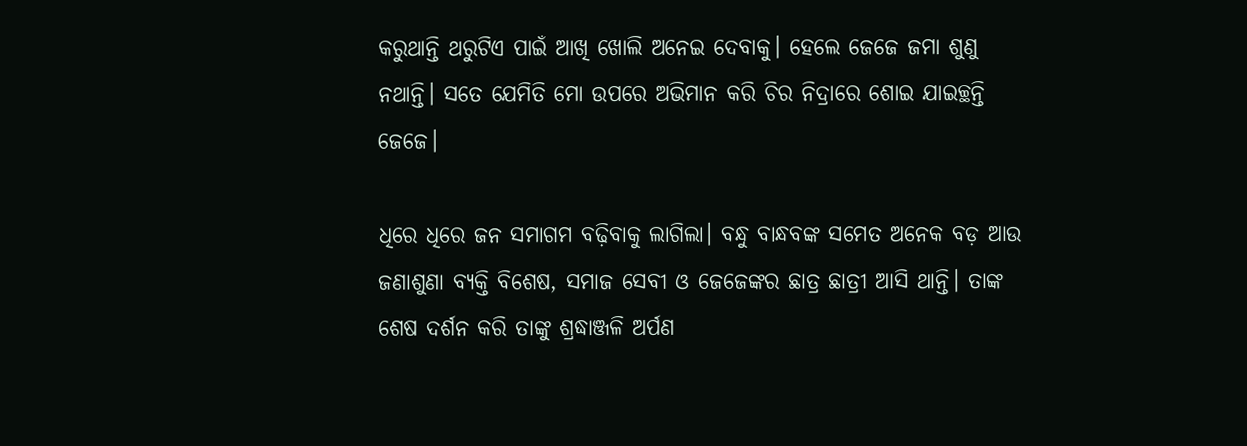କରୁଥାନ୍ତି ଥରୁଟିଏ ପାଇଁ ଆଖି ଖୋଲି ଅନେଇ ଦେବାକୁ। ହେଲେ ଜେଜେ ଜମା ଶୁଣୁ ନଥାନ୍ତି। ସତେ ଯେମିତି ମୋ ଉପରେ ଅଭିମାନ କରି ଚିର ନିଦ୍ରାରେ ଶୋଇ ଯାଇଚ୍ଛନ୍ତି ଜେଜେ।

ଧିରେ ଧିରେ ଜନ ସମାଗମ ବଢ଼ିବାକୁ ଲାଗିଲା। ବନ୍ଧୁ ବାନ୍ଧବଙ୍କ ସମେତ ଅନେକ ବଡ଼ ଆଉ ଜଣାଶୁଣା ବ୍ୟକ୍ତି ବିଶେଷ, ସମାଜ ସେବୀ ଓ ଜେଜେଙ୍କର ଛାତ୍ର ଛାତ୍ରୀ ଆସି ଥାନ୍ତି। ତାଙ୍କ ଶେଷ ଦର୍ଶନ କରି ତାଙ୍କୁ ଶ୍ରଦ୍ଧାଞ୍ଜଳି ଅର୍ପଣ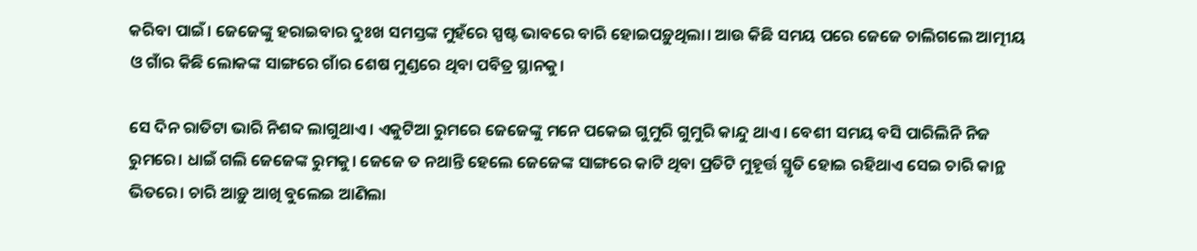କରିବା ପାଇଁ। ଜେଜେଙ୍କୁ ହରାଇବାର ଦୁଃଖ ସମସ୍ତଙ୍କ ମୁହଁରେ ସ୍ପଷ୍ଟ ଭାବରେ ବାରି ହୋଇପଡ଼ୁଥିଲା। ଆଉ କିଛି ସମୟ ପରେ ଜେଜେ ଚାଲିଗଲେ ଆତ୍ମୀୟ ଓ ଗାଁର କିଛି ଲୋକଙ୍କ ସାଙ୍ଗରେ ଗାଁର ଶେଷ ମୁଣ୍ଡରେ ଥିବା ପବିତ୍ର ସ୍ଥାନକୁ।

ସେ ଦିନ ରାତିଟା ଭାରି ନିଶବ୍ଦ ଲାଗୁଥାଏ। ଏକୁଟିଆ ରୁମରେ ଜେଜେଙ୍କୁ ମନେ ପକେଇ ଗୁମୁରି ଗୁମୁରି କାନ୍ଦୁ ଥାଏ। ବେଶୀ ସମୟ ବସି ପାରିଲିନି ନିଜ ରୁମରେ। ଧାଇଁ ଗଲି ଜେଜେଙ୍କ ରୁମକୁ। ଜେଜେ ତ ନଥାନ୍ତି ହେଲେ ଜେଜେଙ୍କ ସାଙ୍ଗରେ କାଟି ଥିବା ପ୍ରତିଟି ମୁହୂର୍ତ୍ତ ସ୍ମୃତି ହୋଇ ରହିଥାଏ ସେଇ ଚାରି କାନ୍ଥ ଭିତରେ। ଚାରି ଆଡ଼ୁ ଆଖି ବୁଲେଇ ଆଣିଲା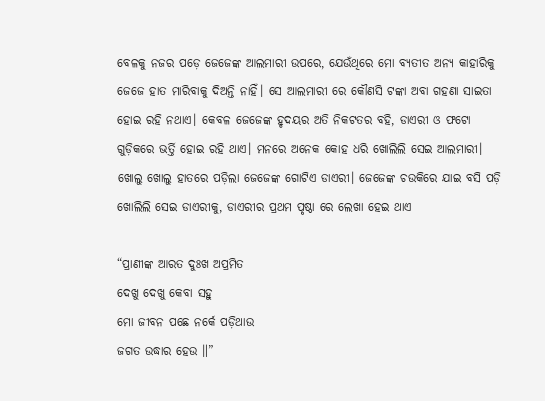ବେଳକୁ ନଜର ପଡ଼େ ଜେଜେଙ୍କ ଆଲମାରୀ ଉପରେ, ଯେଉଁଥିରେ ମୋ ବ୍ୟତୀତ ଅନ୍ୟ କାହାରିକୁ ଜେଜେ ହାତ ମାରିବାକୁ ଦିଅନ୍ତି ନାହିଁ। ସେ ଆଲମାରୀ ରେ କୌଣସି ଟଙ୍କା ଅବା ଗହଣା ସାଇତା ହୋଇ ରହି ନଥାଏ। କେବଳ ଜେଜେଙ୍କ ହୃଦୟର ଅତି ନିକଟତର ବହି, ଡାଏରୀ ଓ ଫଟୋ ଗୁଡ଼ିକରେ ଭର୍ତ୍ତି ହୋଇ ରହି ଥାଏ। ମନରେ ଅନେକ କୋହ ଧରି ଖୋଲିଲି ସେଇ ଆଲମାରୀ। ଖୋଲୁ ଖୋଲୁ ହାତରେ ପଡ଼ିଲା ଜେଜେଙ୍କ ଗୋଟିଏ ଡାଏରୀ। ଜେଜେଙ୍କ ଚଉକିରେ ଯାଇ ବସି ପଡ଼ି ଖୋଲିଲି ସେଇ ଡାଏରୀକୁ, ଡାଏରୀର ପ୍ରଥମ ପୃଷ୍ଠା ରେ ଲେଖା ହେଇ ଥାଏ

“ପ୍ରାଣୀଙ୍କ ଆରତ ଦୁଃଖ ଅପ୍ରମିତ
ଦେଖୁ ଦେଖୁ କେବା ସହୁ
ମୋ ଜୀବନ ପଛେ ନର୍କେ ପଡ଼ିଥାଉ
ଜଗତ ଉଦ୍ଧାର ହେଉ ॥”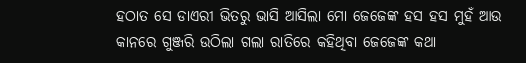ହଠାତ ସେ ଡାଏରୀ ଭିତରୁ ଭାସି ଆସିଲା ମୋ ଜେଜେଙ୍କ ହସ ହସ ମୁହଁ ଆଉ କାନରେ ଗୁଞ୍ଜରି ଉଠିଲା ଗଲା ରାତିରେ କହିଥିବା ଜେଜେଙ୍କ କଥା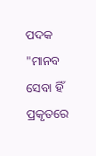ପଦକ "ମାନବ ସେବା ହିଁ ପ୍ରକୃତରେ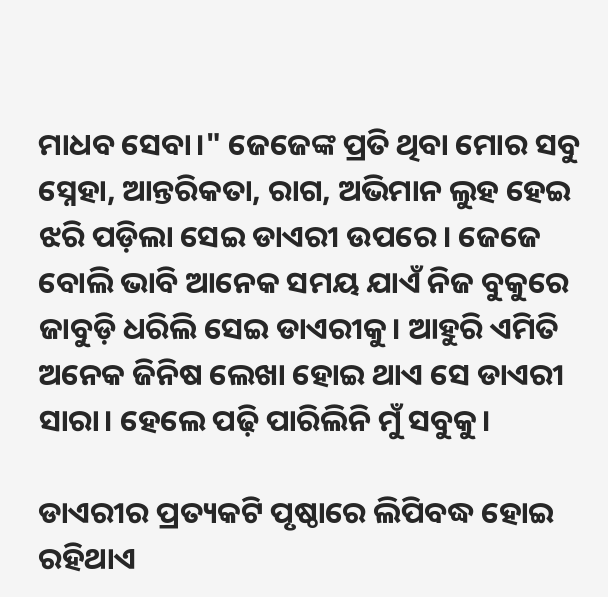ମାଧବ ସେବା।" ଜେଜେଙ୍କ ପ୍ରତି ଥିବା ମୋର ସବୁ ସ୍ନେହା, ଆନ୍ତରିକତା, ରାଗ, ଅଭିମାନ ଲୁହ ହେଇ ଝରି ପଡ଼ିଲା ସେଇ ଡାଏରୀ ଉପରେ। ଜେଜେ ବୋଲି ଭାବି ଆନେକ ସମୟ ଯାଏଁ ନିଜ ବୁକୁରେ ଜାବୁଡ଼ି ଧରିଲି ସେଇ ଡାଏରୀକୁ। ଆହୁରି ଏମିତି ଅନେକ ଜିନିଷ ଲେଖା ହୋଇ ଥାଏ ସେ ଡାଏରୀ ସାରା। ହେଲେ ପଢ଼ି ପାରିଲିନି ମୁଁ ସବୁକୁ।

ଡାଏରୀର ପ୍ରତ୍ୟକଟି ପୃଷ୍ଠାରେ ଲିପିବଦ୍ଧ ହୋଇ ରହିଥାଏ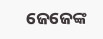ଜେଜେଙ୍କ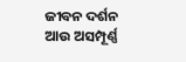ଜୀବନ ଦର୍ଶନ ଆଉ ଅସମ୍ପୂର୍ଣ୍ଣ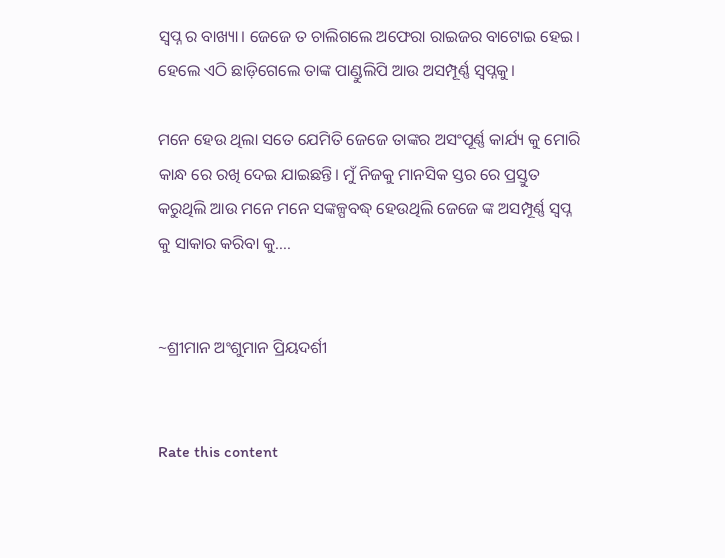ସ୍ୱପ୍ନ ର ବାଖ୍ୟା। ଜେଜେ ତ ଚାଲିଗଲେ ଅଫେରା ରାଇଜର ବାଟୋଇ ହେଇ। ହେଲେ ଏଠି ଛାଡ଼ିଗେଲେ ତାଙ୍କ ପାଣ୍ଡୁଲିପି ଆଉ ଅସମ୍ପୂର୍ଣ୍ଣ ସ୍ୱପ୍ନକୁ।

ମନେ ହେଉ ଥିଲା ସତେ ଯେମିତି ଜେଜେ ତାଙ୍କର ଅସଂପୂର୍ଣ୍ଣ କାର୍ଯ୍ୟ କୁ ମୋରି କାନ୍ଧ ରେ ରଖି ଦେଇ ଯାଇଛନ୍ତି। ମୁଁ ନିଜକୁ ମାନସିକ ସ୍ତର ରେ ପ୍ରସ୍ତୁତ କରୁଥିଲି ଆଉ ମନେ ମନେ ସଙ୍କଳ୍ପବଦ୍ଧ୍ ହେଉଥିଲି ଜେଜେ ଙ୍କ ଅସମ୍ପୂର୍ଣ୍ଣ ସ୍ୱପ୍ନ କୁ ସାକାର କରିବା କୁ....


~ଶ୍ରୀମାନ ଅଂଶୁମାନ ପ୍ରିୟଦର୍ଶୀ


Rate this content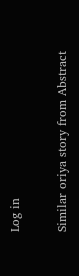Log in

Similar oriya story from Abstract